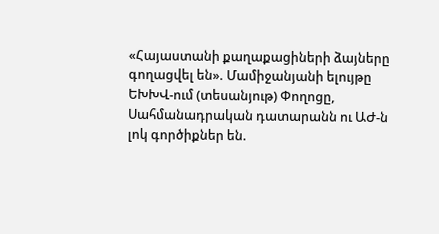«Հայաստանի քաղաքացիների ձայները գողացվել են». Մամիջանյանի ելույթը ԵԽԽՎ-ում (տեսանյութ) Փողոցը, Սահմանադրական դատարանն ու ԱԺ-ն լոկ գործիքներ են.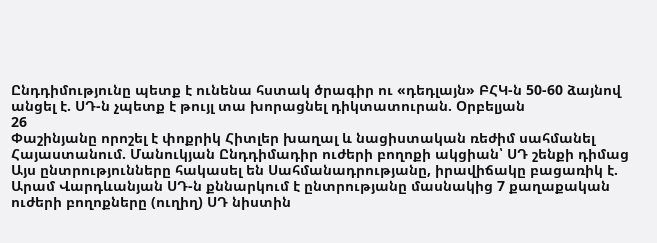Ընդդիմությունը պետք է ունենա հստակ ծրագիր ու «դեդլայն» ԲՀԿ-ն 50-60 ձայնով անցել է. ՍԴ-ն չպետք է թույլ տա խորացնել դիկտատուրան. Օրբելյան
26
Փաշինյանը որոշել է փոքրիկ Հիտլեր խաղալ և նացիստական ռեժիմ սահմանել Հայաստանում. Մանուկյան Ընդդիմադիր ուժերի բողոքի ակցիան՝ ՍԴ շենքի դիմաց Այս ընտրությունները հակասել են Սահմանադրությանը, իրավիճակը բացառիկ է. Արամ Վարդևանյան ՍԴ-ն քննարկում է ընտրությանը մասնակից 7 քաղաքական ուժերի բողոքները (ուղիղ) ՍԴ նիստին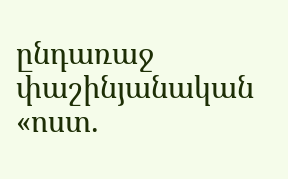ընդառաջ փաշինյանական «ոստ.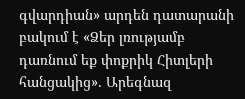գվարդիան» արդեն դատարանի բակում է «Ձեր լռությամբ դառնում եք փոքրիկ Հիտլերի հանցակից». Արեգնազ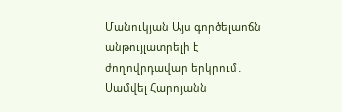Մանուկյան Այս գործելաոճն անթույլատրելի է ժողովրդավար երկրում․ Սամվել Հարոյանն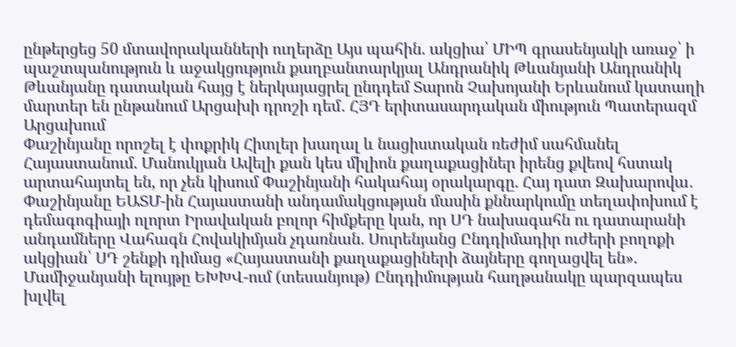ընթերցեց 50 մտավորականների ուղերձը Այս պահին. ակցիա՝ ՄԻՊ գրասենյակի առաջ՝ ի պաշտպանություն և աջակցություն քաղբանտարկյալ Անդրանիկ Թևանյանի Անդրանիկ Թևանյանը դատական հայց է ներկայացրել ընդդեմ Տարոն Չախոյանի Երևանում կատաղի մարտեր են ընթանում Արցախի դրոշի դեմ․ ՀՅԴ երիտասարդական միություն Պատերազմ Արցախում
Փաշինյանը որոշել է փոքրիկ Հիտլեր խաղալ և նացիստական ռեժիմ սահմանել Հայաստանում. Մանուկյան Ավելի քան կես միլիոն քաղաքացիներ իրենց քվեով հստակ արտահայտել են, որ չեն կիսում Փաշինյանի հակահայ օրակարգը. Հայ դատ Զախարովա․ Փաշինյանը ԵԱՏՄ-ին Հայաստանի անդամակցության մասին քննարկումը տեղափոխում է դեմագոգիայի ոլորտ Իրավական բոլոր հիմքերը կան, որ ՍԴ նախագահն ու դատարանի անդամները Վահագն Հովակիմյան չդառնան. Սուրենյանց Ընդդիմադիր ուժերի բողոքի ակցիան՝ ՍԴ շենքի դիմաց «Հայաստանի քաղաքացիների ձայները գողացվել են». Մամիջանյանի ելույթը ԵԽԽՎ-ում (տեսանյութ) Ընդդիմության հաղթանակը պարզապես խլվել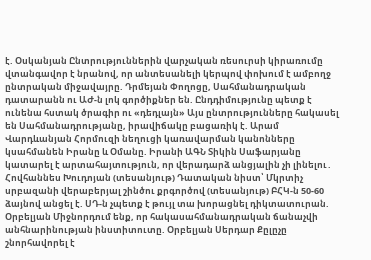է. Օսկանյան Ընտրություններին վարչական ռեսուրսի կիրառումը վտանգավոր է նրանով, որ անտեսանելի կերպով փոխում է ամբողջ ընտրական միջավայրը. Դրմեյան Փողոցը, Սահմանադրական դատարանն ու ԱԺ-ն լոկ գործիքներ են. Ընդդիմությունը պետք է ունենա հստակ ծրագիր ու «դեդլայն» Այս ընտրությունները հակասել են Սահմանադրությանը, իրավիճակը բացառիկ է. Արամ Վարդևանյան Հորմուզի նեղուցի կառավարման կանոնները կսահմանեն Իրանը և Օմանը. Իրանի ԱԳՆ Տիկին Սաֆարյանը կատարել է արտահայտություն, որ վերադարձ անցյալին չի լինելու․ Հովհաննես Խուդոյան (տեսանյութ) Դատական նիստ՝ Մկրտիչ սրբազանի վերաբերյալ շինծու քրգործով (տեսանյութ) ԲՀԿ-ն 50-60 ձայնով անցել է. ՍԴ-ն չպետք է թույլ տա խորացնել դիկտատուրան. Օրբելյան Միջնորդում ենք, որ հակասահմանադրական ճանաչվի անհնարինության ինստիտուտը. Օրբելյան Սերդար Քըլըչը շնորհավորել է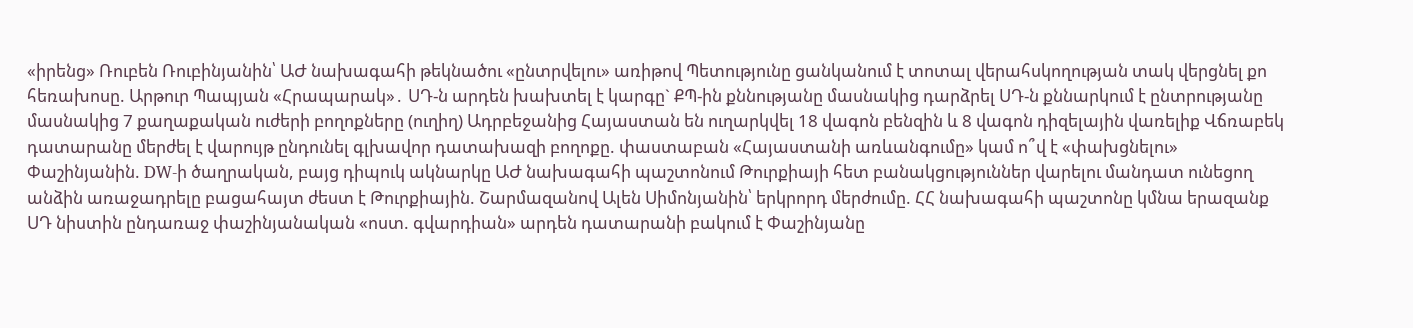«իրենց» Ռուբեն Ռուբինյանին՝ ԱԺ նախագահի թեկնածու «ընտրվելու» առիթով Պետությունը ցանկանում է տոտալ վերահսկողության տակ վերցնել քո հեռախոսը. Արթուր Պապյան «Հրապարակ»․ ՍԴ-ն արդեն խախտել է կարգը` ՔՊ-ին քննությանը մասնակից դարձրել ՍԴ-ն քննարկում է ընտրությանը մասնակից 7 քաղաքական ուժերի բողոքները (ուղիղ) Ադրբեջանից Հայաստան են ուղարկվել 18 վագոն բենզին և 8 վագոն դիզելային վառելիք Վճռաբեկ դատարանը մերժել է վարույթ ընդունել գլխավոր դատախազի բողոքը. փաստաբան «Հայաստանի առևանգումը» կամ ո՞վ է «փախցնելու» Փաշինյանին. DW-ի ծաղրական, բայց դիպուկ ակնարկը ԱԺ նախագահի պաշտոնում Թուրքիայի հետ բանակցություններ վարելու մանդատ ունեցող անձին առաջադրելը բացահայտ ժեստ է Թուրքիային. Շարմազանով Ալեն Սիմոնյանին՝ երկրորդ մերժումը. ՀՀ նախագահի պաշտոնը կմնա երազանք ՍԴ նիստին ընդառաջ փաշինյանական «ոստ. գվարդիան» արդեն դատարանի բակում է Փաշինյանը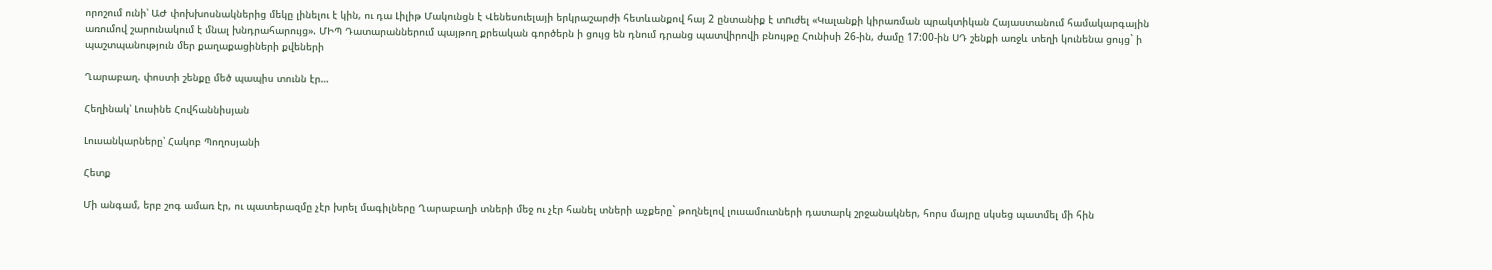որոշում ունի՝ ԱԺ փոխխոսնակներից մեկը լինելու է կին, ու դա Լիլիթ Մակունցն է Վենեսուելայի երկրաշարժի հետևանքով հայ 2 ընտանիք է տnւժել «Կալանքի կիրառման պրակտիկան Հայաստանում համակարգային առումով շարունակում է մնալ խնդրահարույց». ՄԻՊ Դատարաններում պայթող քրեական գործերն ի ցույց են դնում դրանց պատվիրովի բնույթը Հունիսի 26-ին, ժամը 17:00-ին ՍԴ շենքի առջև տեղի կունենա ցույց` ի պաշտպանություն մեր քաղաքացիների քվեների

Ղարաբաղ. փոստի շենքը մեծ պապիս տունն էր…

Հեղինակ՝ Լուսինե Հովհաննիսյան

Լուսանկարները՝ Հակոբ Պողոսյանի

Հետք

Մի անգամ, երբ շոգ ամառ էր, ու պատերազմը չէր խրել մագիլները Ղարաբաղի տների մեջ ու չէր հանել տների աչքերը` թողնելով լուսամուտների դատարկ շրջանակներ, հորս մայրը սկսեց պատմել մի հին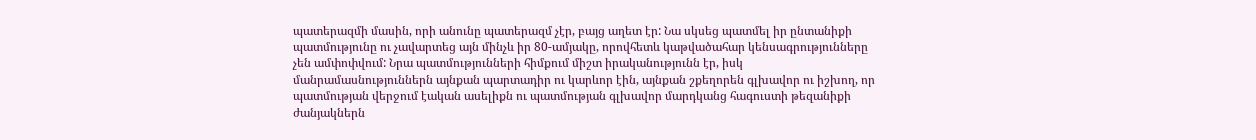պատերազմի մասին, որի անունը պատերազմ չէր, բայց աղետ էր: Նա սկսեց պատմել իր ընտանիքի պատմությունը ու չավարտեց այն մինչև իր 80-ամյակը, որովհետև կաթվածահար կենսագրությունները չեն ամփոփվում: Նրա պատմությունների հիմքում միշտ իրականությունն էր, իսկ մանրամասնություններն այնքան պարտադիր ու կարևոր էին, այնքան շքեղորեն գլխավոր ու իշխող, որ պատմության վերջում էական ասելիքն ու պատմության գլխավոր մարդկանց հագուստի թեզանիքի ժանյակներն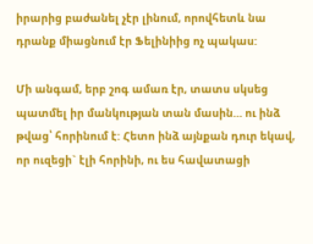իրարից բաժանել չէր լինում, որովհետև նա դրանք միացնում էր Ֆելինիից ոչ պակաս:

Մի անգամ, երբ շոգ ամառ էր, տատս սկսեց պատմել իր մանկության տան մասին… ու ինձ թվաց՝ հորինում է: Հետո ինձ այնքան դուր եկավ, որ ուզեցի` էլի հորինի, ու ես հավատացի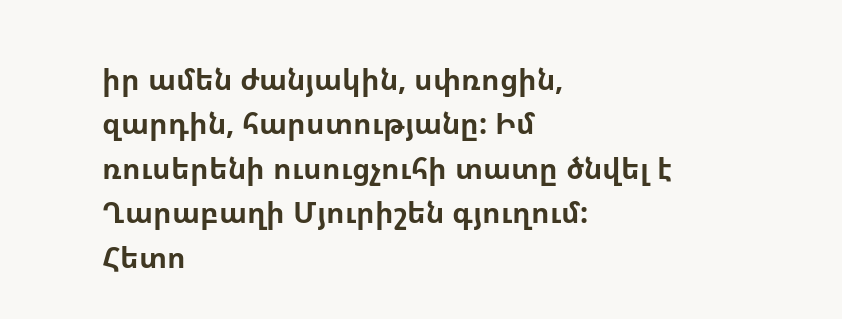իր ամեն ժանյակին, սփռոցին, զարդին, հարստությանը: Իմ ռուսերենի ուսուցչուհի տատը ծնվել է Ղարաբաղի Մյուրիշեն գյուղում: Հետո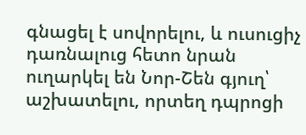գնացել է սովորելու, և ուսուցիչ դառնալուց հետո նրան ուղարկել են Նոր-Շեն գյուղ՝ աշխատելու, որտեղ դպրոցի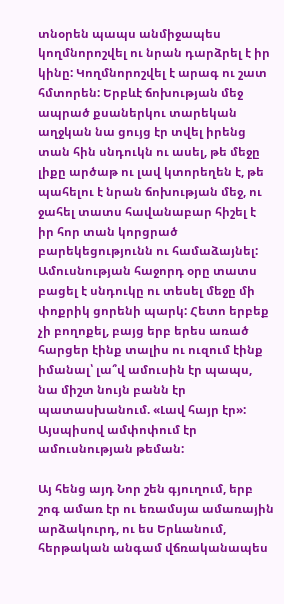տնօրեն պապս անմիջապես կողմնորոշվել ու նրան դարձրել է իր կինը: Կողմնորոշվել է արագ ու շատ հմտորեն: Երբևէ ճոխության մեջ ապրած քսաներկու տարեկան աղջկան նա ցույց էր տվել իրենց տան հին սնդուկն ու ասել, թե մեջը լիքը արծաթ ու լավ կտորեղեն է, թե պահելու է նրան ճոխության մեջ, ու ջահել տատս հավանաբար հիշել է իր հոր տան կորցրած բարեկեցությունն ու համաձայնել: Ամուսնության հաջորդ օրը տատս բացել է սնդուկը ու տեսել մեջը մի փոքրիկ ցորենի պարկ: Հետո երբեք չի բողոքել, բայց երբ երես առած հարցեր էինք տալիս ու ուզում էինք իմանալ՝ լա՞վ ամուսին էր պապս, նա միշտ նույն բանն էր պատասխանում. «Լավ հայր էր»: Այսպիսով ամփոփում էր ամուսնության թեման:

Այ հենց այդ Նոր շեն գյուղում, երբ շոգ ամառ էր ու եռամսյա ամառային արձակուրդ, ու ես Երևանում, հերթական անգամ վճռականապես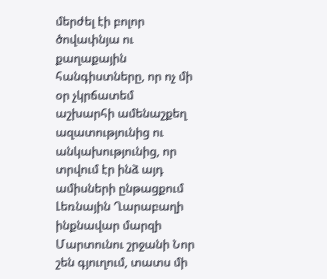մերժել էի բոլոր ծովափնյա ու քաղաքային հանգիստները, որ ոչ մի օր չկրճատեմ աշխարհի ամենաշքեղ ազատությունից ու անկախությունից, որ տրվում էր ինձ այդ ամիսների ընթացքում Լեռնային Ղարաբաղի ինքնավար մարզի Մարտունու շրջանի Նոր շեն գյուղում, տատս մի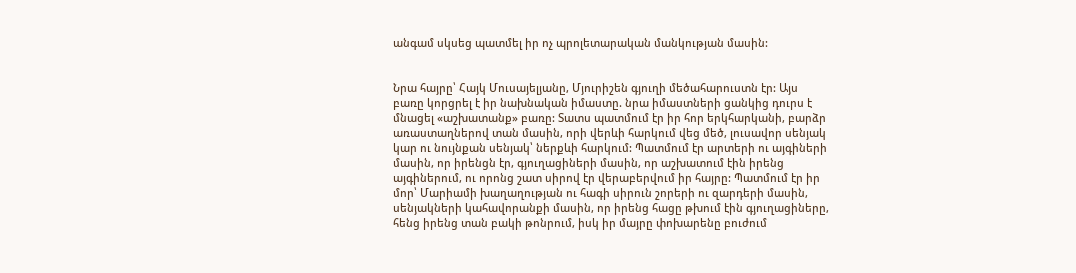անգամ սկսեց պատմել իր ոչ պրոլետարական մանկության մասին:


Նրա հայրը՝ Հայկ Մուսայելյանը, Մյուրիշեն գյուղի մեծահարուստն էր: Այս բառը կորցրել է իր նախնական իմաստը. նրա իմաստների ցանկից դուրս է մնացել «աշխատանք» բառը: Տատս պատմում էր իր հոր երկհարկանի, բարձր առաստաղներով տան մասին, որի վերևի հարկում վեց մեծ, լուսավոր սենյակ կար ու նույնքան սենյակ՝ ներքևի հարկում: Պատմում էր արտերի ու այգիների մասին, որ իրենցն էր, գյուղացիների մասին, որ աշխատում էին իրենց այգիներում, ու որոնց շատ սիրով էր վերաբերվում իր հայրը: Պատմում էր իր մոր՝ Մարիամի խաղաղության ու հագի սիրուն շորերի ու զարդերի մասին, սենյակների կահավորանքի մասին, որ իրենց հացը թխում էին գյուղացիները, հենց իրենց տան բակի թոնրում, իսկ իր մայրը փոխարենը բուժում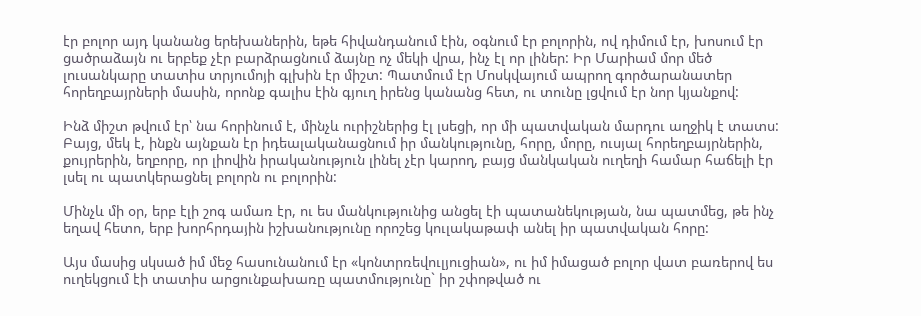էր բոլոր այդ կանանց երեխաներին, եթե հիվանդանում էին, օգնում էր բոլորին, ով դիմում էր, խոսում էր ցածրաձայն ու երբեք չէր բարձրացնում ձայնը ոչ մեկի վրա, ինչ էլ որ լիներ: Իր Մարիամ մոր մեծ լուսանկարը տատիս տրյումոյի գլխին էր միշտ: Պատմում էր Մոսկվայում ապրող գործարանատեր հորեղբայրների մասին, որոնք գալիս էին գյուղ իրենց կանանց հետ, ու տունը լցվում էր նոր կյանքով:

Ինձ միշտ թվում էր՝ նա հորինում է, մինչև ուրիշներից էլ լսեցի, որ մի պատվական մարդու աղջիկ է տատս: Բայց, մեկ է, ինքն այնքան էր իդեալականացնում իր մանկությունը, հորը, մորը, ուսյալ հորեղբայրներին, քույրերին, եղբորը, որ լիովին իրականություն լինել չէր կարող, բայց մանկական ուղեղի համար հաճելի էր լսել ու պատկերացնել բոլորն ու բոլորին:

Մինչև մի օր, երբ էլի շոգ ամառ էր, ու ես մանկությունից անցել էի պատանեկության, նա պատմեց, թե ինչ եղավ հետո, երբ խորհրդային իշխանությունը որոշեց կուլակաթափ անել իր պատվական հորը:

Այս մասից սկսած իմ մեջ հասունանում էր «կոնտրռեվուլյուցիան», ու իմ իմացած բոլոր վատ բառերով ես ուղեկցում էի տատիս արցունքախառը պատմությունը` իր շփոթված ու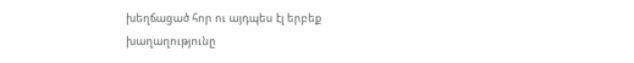խեղճացած հոր ու այդպես էլ երբեք խաղաղությունը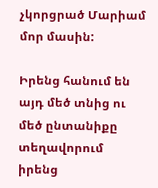չկորցրած Մարիամ մոր մասին:

Իրենց հանում են այդ մեծ տնից ու մեծ ընտանիքը տեղավորում իրենց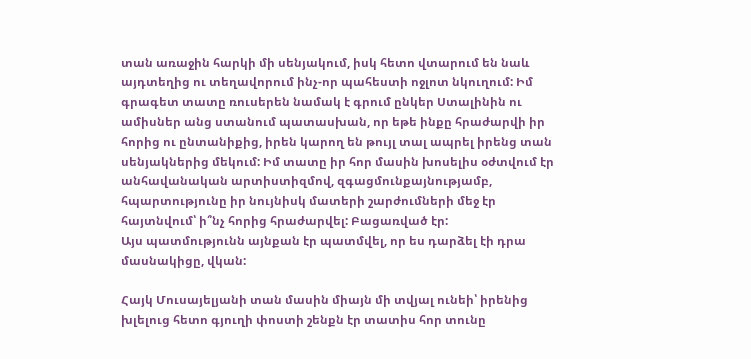տան առաջին հարկի մի սենյակում, իսկ հետո վտարում են նաև այդտեղից ու տեղավորում ինչ-որ պահեստի ոջլոտ նկուղում: Իմ գրագետ տատը ռուսերեն նամակ է գրում ընկեր Ստալինին ու ամիսներ անց ստանում պատասխան, որ եթե ինքը հրաժարվի իր հորից ու ընտանիքից, իրեն կարող են թույլ տալ ապրել իրենց տան սենյակներից մեկում: Իմ տատը իր հոր մասին խոսելիս օժտվում էր անհավանական արտիստիզմով, զգացմունքայնությամբ, հպարտությունը իր նույնիսկ մատերի շարժումների մեջ էր հայտնվում՝ ի՞նչ հորից հրաժարվել: Բացառված էր:
Այս պատմությունն այնքան էր պատմվել, որ ես դարձել էի դրա մասնակիցը, վկան:

Հայկ Մուսայելյանի տան մասին միայն մի տվյալ ունեի՝ իրենից խլելուց հետո գյուղի փոստի շենքն էր տատիս հոր տունը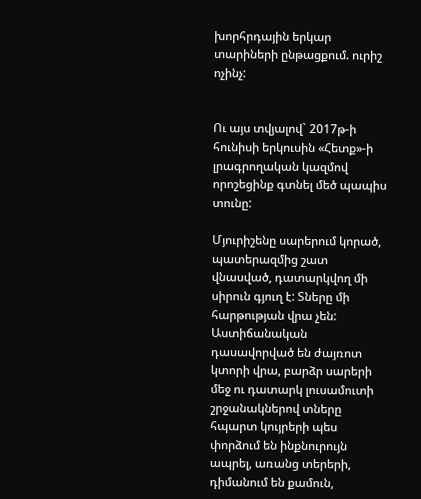խորհրդային երկար տարիների ընթացքում. ուրիշ ոչինչ:


Ու այս տվյալով` 2017թ-ի հունիսի երկուսին «Հետք»-ի լրագրողական կազմով որոշեցինք գտնել մեծ պապիս տունը:

Մյուրիշենը սարերում կորած, պատերազմից շատ վնասված, դատարկվող մի սիրուն գյուղ է: Տները մի հարթության վրա չեն: Աստիճանական դասավորված են ժայռոտ կտորի վրա, բարձր սարերի մեջ ու դատարկ լուսամուտի շրջանակներով տները հպարտ կույրերի պես փորձում են ինքնուրույն ապրել, առանց տերերի, դիմանում են քամուն,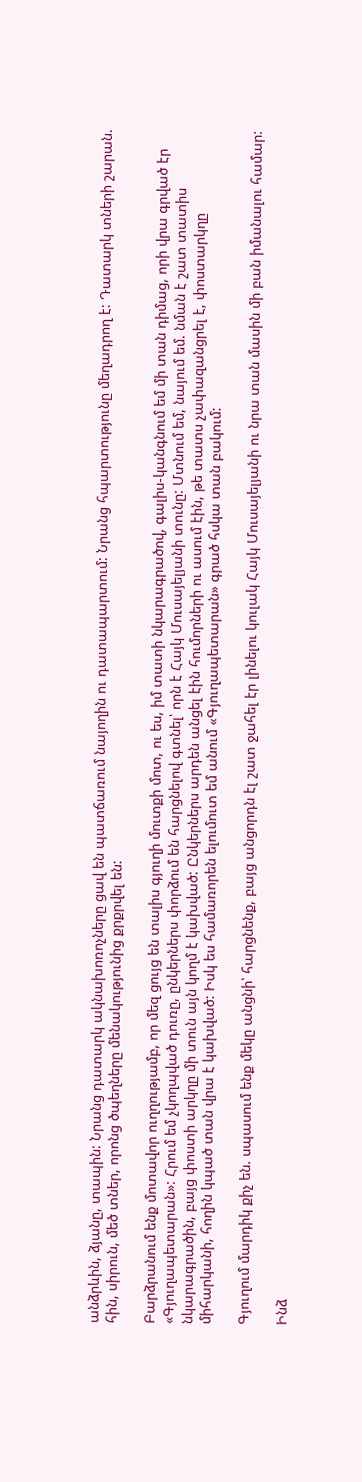անձրևին, ձյանը, տապին: Նրանց դատարկ ակնախոռոչները ցավ են պատճառում նայողին ու դատապարտում: Նրանց հպարտությունը մեղադրող է: Դատարկ տների շարան. հին, սիրուն, մեծ տներ, որոնց ծպեղները մենակությունից քրքրվել են:

Բարձրանում ենք մոտավոր ուղղությամբ, որ մեզ ցույց են տալիս գյուղի մուտքի մոտ, ու ես, իմ տատի նկարագրածով, գալիս-կանգնում եմ մի տան դիմաց, որի վրա գրված էր «Գյուղապետարան»: Հրում եմ չկողպված դուռը, ընկերներս փորձում են հարցնելով գտնել՝ որն է Հայկ Մուսայելյանի տունը: Մտնում եմ, նայում եմ. նման է շատ տատիս նկարագրածին, բայց փոստի արկղը մի տուն այն կողմ է կախված: Ընկերներս արդեն անցել էին հումորների ու ասում էին, թե տատս չափազանցրել է, փոստարկղը միհարկանի, հողին կպած տան վրա է կախված: Իսկ ես համառորեն ելումուտ եմ անում «Գյուղապետարան» գրած հսկա տան բակում:

Գյուղում մարդիկ քիչ են. սպասում ենք մեկը անցնի՝ հարցնենք, բայց անցորդն էլ շատ ջահել էր լինելու կուլակ Հայկ Մուսայելյանի ու նրա տան մասին մի բան իմանալու համար:

Ինձ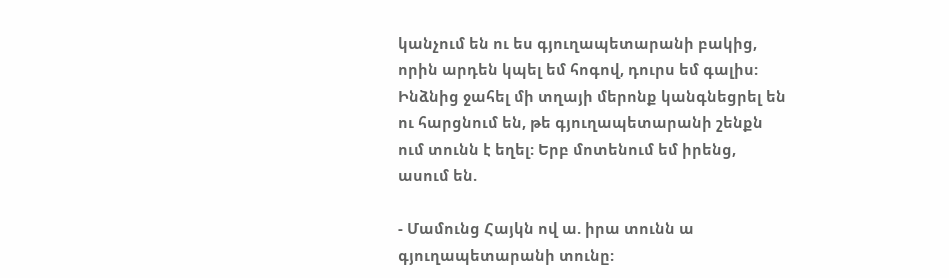կանչում են ու ես գյուղապետարանի բակից, որին արդեն կպել եմ հոգով, դուրս եմ գալիս: Ինձնից ջահել մի տղայի մերոնք կանգնեցրել են ու հարցնում են, թե գյուղապետարանի շենքն ում տունն է եղել: Երբ մոտենում եմ իրենց, ասում են.

- Մամունց Հայկն ով ա. իրա տունն ա գյուղապետարանի տունը: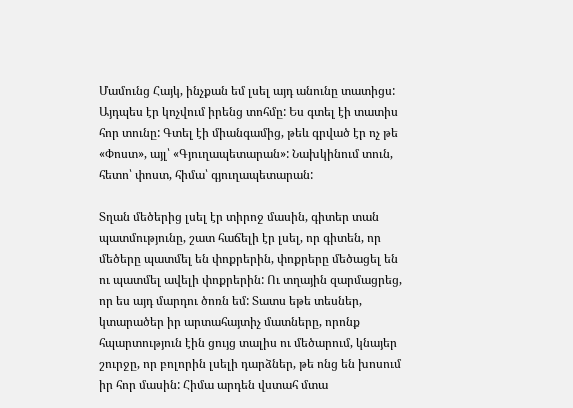Մամունց Հայկ, ինչքան եմ լսել այդ անունը տատիցս: Այդպես էր կոչվում իրենց տոհմը: Ես գտել էի տատիս հոր տունը: Գտել էի միանգամից, թեև գրված էր ոչ թե «Փոստ», այլ՝ «Գյուղապետարան»: Նախկինում տուն, հետո՝ փոստ, հիմա՝ գյուղապետարան:

Տղան մեծերից լսել էր տիրոջ մասին, գիտեր տան պատմությունը, շատ հաճելի էր լսել, որ գիտեն, որ մեծերը պատմել են փոքրերին, փոքրերը մեծացել են ու պատմել ավելի փոքրերին: Ու տղային զարմացրեց, որ ես այդ մարդու ծոռն եմ: Տատս եթե տեսներ, կտարածեր իր արտահայտիչ մատները, որոնք հպարտություն էին ցույց տալիս ու մեծարում, կնայեր շուրջը, որ բոլորին լսելի դարձներ, թե ոնց են խոսում իր հոր մասին: Հիմա արդեն վստահ մտա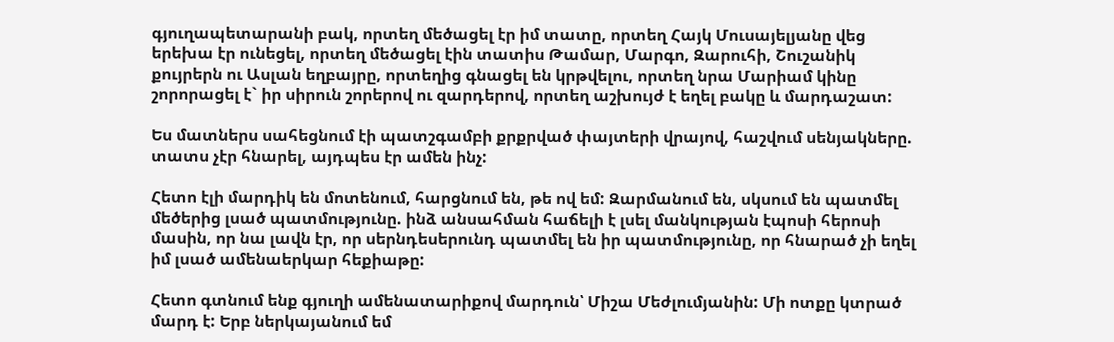գյուղապետարանի բակ, որտեղ մեծացել էր իմ տատը, որտեղ Հայկ Մուսայելյանը վեց երեխա էր ունեցել, որտեղ մեծացել էին տատիս Թամար, Մարգո, Զարուհի, Շուշանիկ քույրերն ու Ասլան եղբայրը, որտեղից գնացել են կրթվելու, որտեղ նրա Մարիամ կինը շորորացել է` իր սիրուն շորերով ու զարդերով, որտեղ աշխույժ է եղել բակը և մարդաշատ:

Ես մատներս սահեցնում էի պատշգամբի քրքրված փայտերի վրայով, հաշվում սենյակները. տատս չէր հնարել, այդպես էր ամեն ինչ:

Հետո էլի մարդիկ են մոտենում, հարցնում են, թե ով եմ: Զարմանում են, սկսում են պատմել մեծերից լսած պատմությունը. ինձ անսահման հաճելի է լսել մանկության էպոսի հերոսի մասին, որ նա լավն էր, որ սերնդեսերունդ պատմել են իր պատմությունը, որ հնարած չի եղել իմ լսած ամենաերկար հեքիաթը:

Հետո գտնում ենք գյուղի ամենատարիքով մարդուն՝ Միշա Մեժլումյանին: Մի ոտքը կտրած մարդ է: Երբ ներկայանում եմ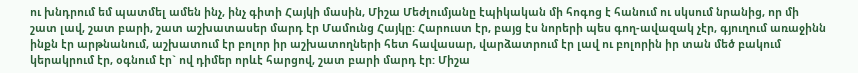ու խնդրում եմ պատմել ամեն ինչ, ինչ գիտի Հայկի մասին, Միշա Մեժլումյանը էպիկական մի հոգոց է հանում ու սկսում նրանից, որ մի շատ լավ, շատ բարի, շատ աշխատասեր մարդ էր Մամունց Հայկը: Հարուստ էր, բայց էս նորերի պես գող-ավազակ չէր, գյուղում առաջինն ինքն էր արթնանում, աշխատում էր բոլոր իր աշխատողների հետ հավասար, վարձատրում էր լավ ու բոլորին իր տան մեծ բակում կերակրում էր, օգնում էր` ով դիմեր որևէ հարցով, շատ բարի մարդ էր: Միշա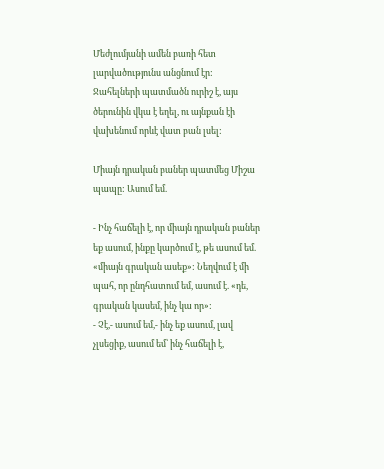Մեժլումյանի ամեն բառի հետ լարվածությունս անցնում էր: Ջահելների պատմածն ուրիշ է, այս ծերունին վկա է եղել, ու այնքան էի վախենում որևէ վատ բան լսել:

Միայն դրական բաներ պատմեց Միշա պապը: Ասում եմ.

- Ինչ հաճելի է, որ միայն դրական բաներ եք ասում, ինքը կարծում է, թե ասում եմ. «միայն գրական ասեք»: Նեղվում է մի պահ, որ ընդհատում եմ, ասում է. «դե, գրական կասեմ, ինչ կա որ»:
- Չէ,- ասում եմ,- ինչ եք ասում, լավ չլսեցիք, ասում եմ՝ ինչ հաճելի է,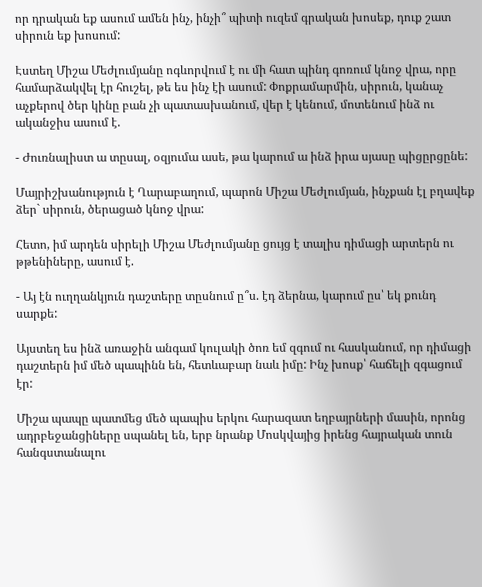որ դրական եք ասում ամեն ինչ, ինչի՞ պիտի ուզեմ գրական խոսեք, դուք շատ սիրուն եք խոսում:

Էստեղ Միշա Մեժլումյանը ոգևորվում է ու մի հատ պինդ գոռում կնոջ վրա, որը համարձակվել էր հուշել, թե ես ինչ էի ասում: Փոքրամարմին, սիրուն, կանաչ աչքերով ծեր կինը բան չի պատասխանում, վեր է կենում, մոտենում ինձ ու ականջիս ասում է.

- Ժուռնալիստ ա տըսալ, օզյումա ասե, թա կարում ա ինձ իրա սյասը պիցըրցընե:

Մայրիշխանություն է Ղարաբաղում, պարոն Միշա Մեժլումյան, ինչքան էլ բղավեք ձեր` սիրուն, ծերացած կնոջ վրա:

Հետո, իմ արդեն սիրելի Միշա Մեժլումյանը ցույց է տալիս դիմացի արտերն ու թթենիները, ասում է.

- Այ էն ուղղանկյուն դաշտերը տըսնում ը՞ս. էդ ձերնա, կարում ըս՝ եկ քունդ սարքե:

Այստեղ ես ինձ առաջին անգամ կուլակի ծոռ եմ զգում ու հասկանում, որ դիմացի դաշտերն իմ մեծ պապինն են, հետևաբար նաև իմը: Ինչ խոսք՝ հաճելի զգացում էր:

Միշա պապը պատմեց մեծ պապիս երկու հարազատ եղբայրների մասին, որոնց ադրբեջանցիները սպանել են, երբ նրանք Մոսկվայից իրենց հայրական տուն հանգստանալու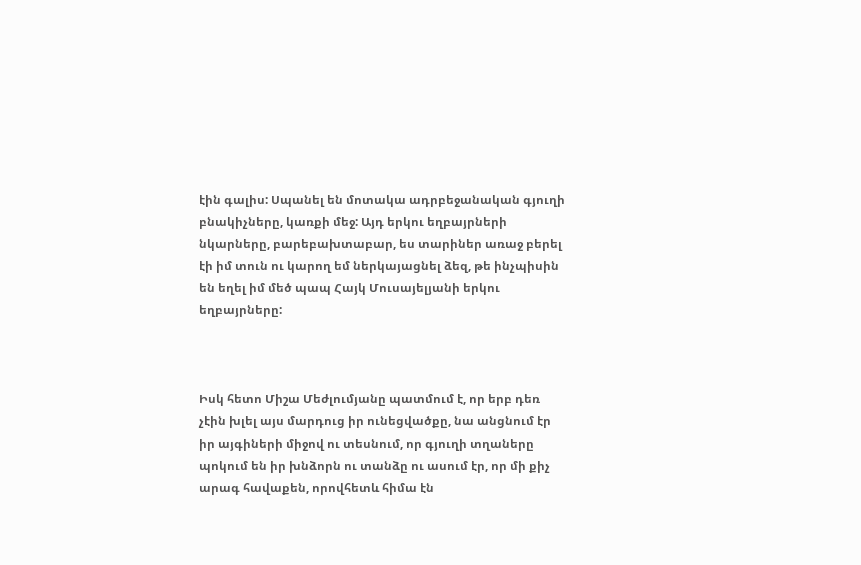էին գալիս: Սպանել են մոտակա ադրբեջանական գյուղի բնակիչները, կառքի մեջ: Այդ երկու եղբայրների նկարները, բարեբախտաբար, ես տարիներ առաջ բերել էի իմ տուն ու կարող եմ ներկայացնել ձեզ, թե ինչպիսին են եղել իմ մեծ պապ Հայկ Մուսայելյանի երկու եղբայրները:



Իսկ հետո Միշա Մեժլումյանը պատմում է, որ երբ դեռ չէին խլել այս մարդուց իր ունեցվածքը, նա անցնում էր իր այգիների միջով ու տեսնում, որ գյուղի տղաները պոկում են իր խնձորն ու տանձը ու ասում էր, որ մի քիչ արագ հավաքեն, որովհետև հիմա էն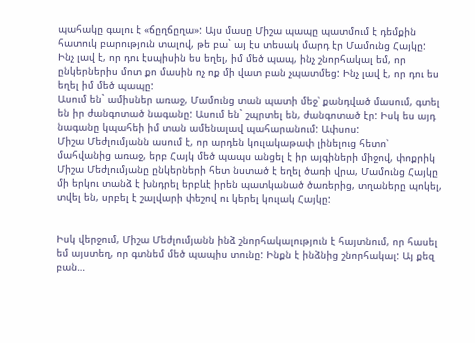պահակը գալու է «ճըղճըղա»: Այս մասը Միշա պապը պատմում է դեմքին հատուկ բարություն տալով, թե բա` այ էս տեսակ մարդ էր Մամունց Հայկը:
Ինչ լավ է, որ դու էսպիսին ես եղել, իմ մեծ պապ, ինչ շնորհակալ եմ, որ ընկերներիս մոտ քո մասին ոչ ոք մի վատ բան չպատմեց: Ինչ լավ է, որ դու ես եղել իմ մեծ պապը:
Ասում են` ամիսներ առաջ, Մամունց տան պատի մեջ՝ քանդված մասում, գտել են իր ժանգոտած նագանը: Ասում են` շպրտել են, ժանգոտած էր: Իսկ ես այդ նագանը կպահեի իմ տան ամենալավ պահարանում: Ափսոս:
Միշա Մեժլումյանն ասում է, որ արդեն կուլակաթափ լինելուց հետո՝ մահվանից առաջ, երբ Հայկ մեծ պապս անցել է իր այգիների միջով, փոքրիկ Միշա Մեժլումյանը ընկերների հետ նստած է եղել ծառի վրա, Մամունց Հայկը մի երկու տանձ է խնդրել երբևէ իրեն պատկանած ծառերից, տղաները պոկել, տվել են, սրբել է շալվարի փեշով ու կերել կուլակ Հայկը:


Իսկ վերջում, Միշա Մեժլումյանն ինձ շնորհակալություն է հայտնում, որ հասել եմ այստեղ, որ գտնեմ մեծ պապիս տունը: Ինքն է ինձնից շնորհակալ: Այ քեզ բան…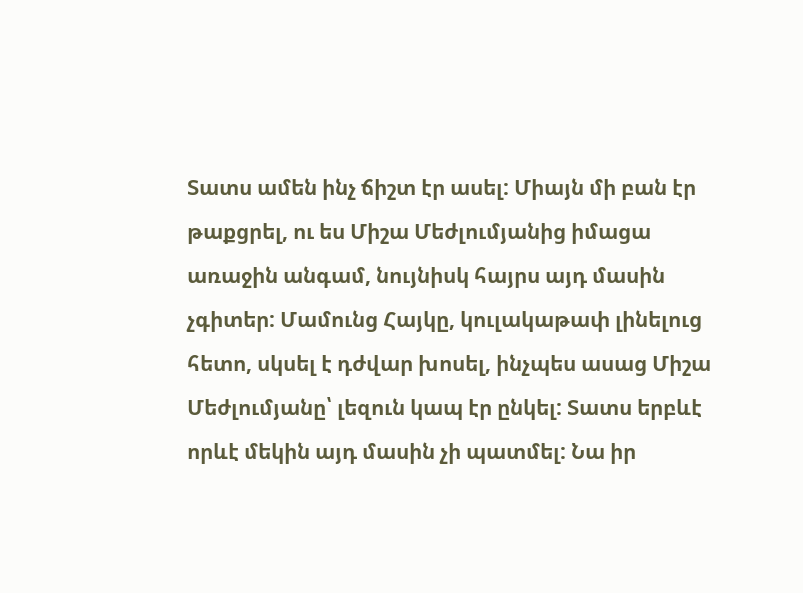Տատս ամեն ինչ ճիշտ էր ասել: Միայն մի բան էր թաքցրել, ու ես Միշա Մեժլումյանից իմացա առաջին անգամ, նույնիսկ հայրս այդ մասին չգիտեր: Մամունց Հայկը, կուլակաթափ լինելուց հետո, սկսել է դժվար խոսել, ինչպես ասաց Միշա Մեժլումյանը՝ լեզուն կապ էր ընկել: Տատս երբևէ որևէ մեկին այդ մասին չի պատմել: Նա իր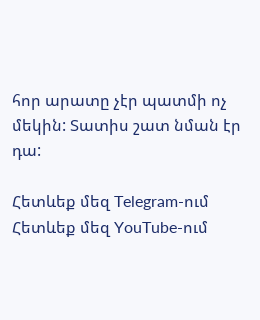հոր արատը չէր պատմի ոչ մեկին: Տատիս շատ նման էր դա:

Հետևեք մեզ Telegram-ում
Հետևեք մեզ YouTube-ում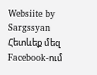Websiite by Sargssyan
Հետևեք մեզ Facebook-ում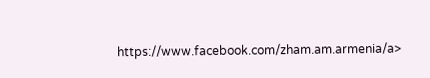https://www.facebook.com/zham.am.armenia/a>